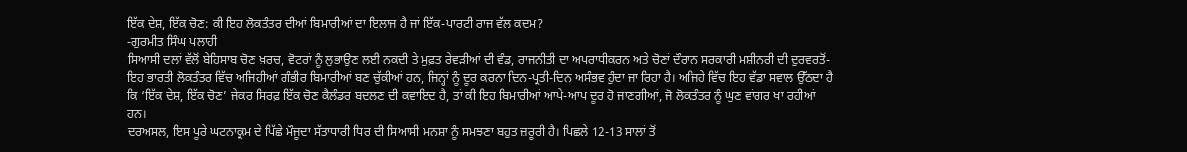ਇੱਕ ਦੇਸ਼, ਇੱਕ ਚੋਣ: ਕੀ ਇਹ ਲੋਕਤੰਤਰ ਦੀਆਂ ਬਿਮਾਰੀਆਂ ਦਾ ਇਲਾਜ ਹੈ ਜਾਂ ਇੱਕ-ਪਾਰਟੀ ਰਾਜ ਵੱਲ ਕਦਮ?
-ਗੁਰਮੀਤ ਸਿੰਘ ਪਲਾਹੀ
ਸਿਆਸੀ ਦਲਾਂ ਵੱਲੋਂ ਬੇਹਿਸਾਬ ਚੋਣ ਖ਼ਰਚ, ਵੋਟਰਾਂ ਨੂੰ ਲੁਭਾਉਣ ਲਈ ਨਕਦੀ ਤੇ ਮੁਫ਼ਤ ਰੇਵੜੀਆਂ ਦੀ ਵੰਡ, ਰਾਜਨੀਤੀ ਦਾ ਅਪਰਾਧੀਕਰਨ ਅਤੇ ਚੋਣਾਂ ਦੌਰਾਨ ਸਰਕਾਰੀ ਮਸ਼ੀਨਰੀ ਦੀ ਦੁਰਵਰਤੋਂ-ਇਹ ਭਾਰਤੀ ਲੋਕਤੰਤਰ ਵਿੱਚ ਅਜਿਹੀਆਂ ਗੰਭੀਰ ਬਿਮਾਰੀਆਂ ਬਣ ਚੁੱਕੀਆਂ ਹਨ, ਜਿਨ੍ਹਾਂ ਨੂੰ ਦੂਰ ਕਰਨਾ ਦਿਨ-ਪ੍ਰਤੀ-ਦਿਨ ਅਸੰਭਵ ਹੁੰਦਾ ਜਾ ਰਿਹਾ ਹੈ। ਅਜਿਹੇ ਵਿੱਚ ਇਹ ਵੱਡਾ ਸਵਾਲ ਉੱਠਦਾ ਹੈ ਕਿ ‘ਇੱਕ ਦੇਸ਼, ਇੱਕ ਚੋਣ’ ਜੇਕਰ ਸਿਰਫ਼ ਇੱਕ ਚੋਣ ਕੈਲੰਡਰ ਬਦਲਣ ਦੀ ਕਵਾਇਦ ਹੈ, ਤਾਂ ਕੀ ਇਹ ਬਿਮਾਰੀਆਂ ਆਪੇ-ਆਪ ਦੂਰ ਹੋ ਜਾਣਗੀਆਂ, ਜੋ ਲੋਕਤੰਤਰ ਨੂੰ ਘੁਣ ਵਾਂਗਰ ਖਾ ਰਹੀਆਂ ਹਨ।
ਦਰਅਸਲ, ਇਸ ਪੂਰੇ ਘਟਨਾਕ੍ਰਮ ਦੇ ਪਿੱਛੇ ਮੌਜੂਦਾ ਸੱਤਾਧਾਰੀ ਧਿਰ ਦੀ ਸਿਆਸੀ ਮਨਸ਼ਾ ਨੂੰ ਸਮਝਣਾ ਬਹੁਤ ਜ਼ਰੂਰੀ ਹੈ। ਪਿਛਲੇ 12-13 ਸਾਲਾਂ ਤੋਂ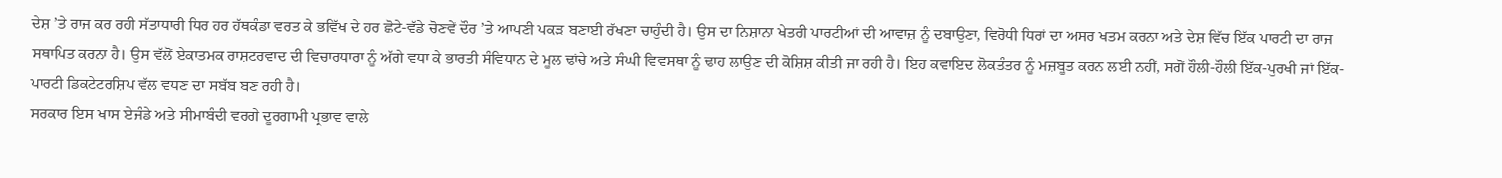ਦੇਸ਼ ’ਤੇ ਰਾਜ ਕਰ ਰਹੀ ਸੱਤਾਧਾਰੀ ਧਿਰ ਹਰ ਹੱਥਕੰਡਾ ਵਰਤ ਕੇ ਭਵਿੱਖ ਦੇ ਹਰ ਛੋਟੇ-ਵੱਡੇ ਚੋਣਵੇਂ ਦੌਰ ’ਤੇ ਆਪਣੀ ਪਕੜ ਬਣਾਈ ਰੱਖਣਾ ਚਾਹੁੰਦੀ ਹੈ। ਉਸ ਦਾ ਨਿਸ਼ਾਨਾ ਖੇਤਰੀ ਪਾਰਟੀਆਂ ਦੀ ਆਵਾਜ਼ ਨੂੰ ਦਬਾਉਣਾ, ਵਿਰੋਧੀ ਧਿਰਾਂ ਦਾ ਅਸਰ ਖਤਮ ਕਰਨਾ ਅਤੇ ਦੇਸ਼ ਵਿੱਚ ਇੱਕ ਪਾਰਟੀ ਦਾ ਰਾਜ ਸਥਾਪਿਤ ਕਰਨਾ ਹੈ। ਉਸ ਵੱਲੋਂ ਏਕਾਤਮਕ ਰਾਸ਼ਟਰਵਾਦ ਦੀ ਵਿਚਾਰਧਾਰਾ ਨੂੰ ਅੱਗੇ ਵਧਾ ਕੇ ਭਾਰਤੀ ਸੰਵਿਧਾਨ ਦੇ ਮੂਲ ਢਾਂਚੇ ਅਤੇ ਸੰਘੀ ਵਿਵਸਥਾ ਨੂੰ ਢਾਹ ਲਾਉਣ ਦੀ ਕੋਸ਼ਿਸ਼ ਕੀਤੀ ਜਾ ਰਹੀ ਹੈ। ਇਹ ਕਵਾਇਦ ਲੋਕਤੰਤਰ ਨੂੰ ਮਜ਼ਬੂਤ ਕਰਨ ਲਈ ਨਹੀਂ, ਸਗੋਂ ਹੌਲੀ-ਹੌਲੀ ਇੱਕ-ਪੁਰਖੀ ਜਾਂ ਇੱਕ-ਪਾਰਟੀ ਡਿਕਟੇਟਰਸ਼ਿਪ ਵੱਲ ਵਧਣ ਦਾ ਸਬੱਬ ਬਣ ਰਹੀ ਹੈ।
ਸਰਕਾਰ ਇਸ ਖਾਸ ਏਜੰਡੇ ਅਤੇ ਸੀਮਾਬੰਦੀ ਵਰਗੇ ਦੂਰਗਾਮੀ ਪ੍ਰਭਾਵ ਵਾਲੇ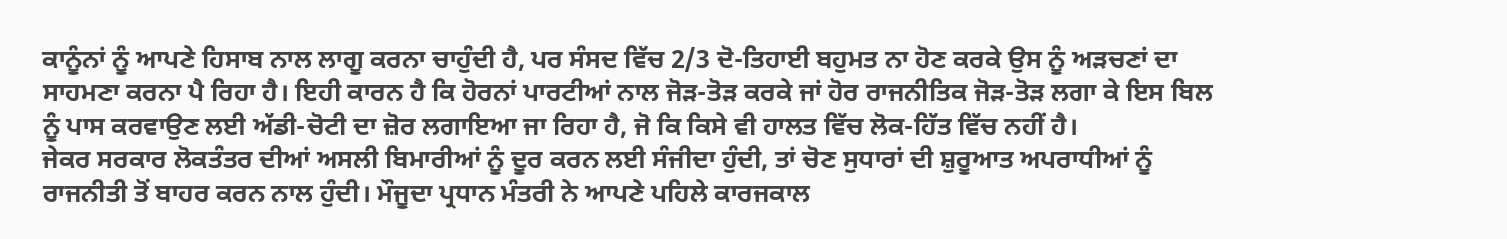ਕਾਨੂੰਨਾਂ ਨੂੰ ਆਪਣੇ ਹਿਸਾਬ ਨਾਲ ਲਾਗੂ ਕਰਨਾ ਚਾਹੁੰਦੀ ਹੈ, ਪਰ ਸੰਸਦ ਵਿੱਚ 2/3 ਦੋ-ਤਿਹਾਈ ਬਹੁਮਤ ਨਾ ਹੋਣ ਕਰਕੇ ਉਸ ਨੂੰ ਅੜਚਣਾਂ ਦਾ ਸਾਹਮਣਾ ਕਰਨਾ ਪੈ ਰਿਹਾ ਹੈ। ਇਹੀ ਕਾਰਨ ਹੈ ਕਿ ਹੋਰਨਾਂ ਪਾਰਟੀਆਂ ਨਾਲ ਜੋੜ-ਤੋੜ ਕਰਕੇ ਜਾਂ ਹੋਰ ਰਾਜਨੀਤਿਕ ਜੋੜ-ਤੋੜ ਲਗਾ ਕੇ ਇਸ ਬਿਲ ਨੂੰ ਪਾਸ ਕਰਵਾਉਣ ਲਈ ਅੱਡੀ-ਚੋਟੀ ਦਾ ਜ਼ੋਰ ਲਗਾਇਆ ਜਾ ਰਿਹਾ ਹੈ, ਜੋ ਕਿ ਕਿਸੇ ਵੀ ਹਾਲਤ ਵਿੱਚ ਲੋਕ-ਹਿੱਤ ਵਿੱਚ ਨਹੀਂ ਹੈ।
ਜੇਕਰ ਸਰਕਾਰ ਲੋਕਤੰਤਰ ਦੀਆਂ ਅਸਲੀ ਬਿਮਾਰੀਆਂ ਨੂੰ ਦੂਰ ਕਰਨ ਲਈ ਸੰਜੀਦਾ ਹੁੰਦੀ, ਤਾਂ ਚੋਣ ਸੁਧਾਰਾਂ ਦੀ ਸ਼ੁਰੂਆਤ ਅਪਰਾਧੀਆਂ ਨੂੰ ਰਾਜਨੀਤੀ ਤੋਂ ਬਾਹਰ ਕਰਨ ਨਾਲ ਹੁੰਦੀ। ਮੌਜੂਦਾ ਪ੍ਰਧਾਨ ਮੰਤਰੀ ਨੇ ਆਪਣੇ ਪਹਿਲੇ ਕਾਰਜਕਾਲ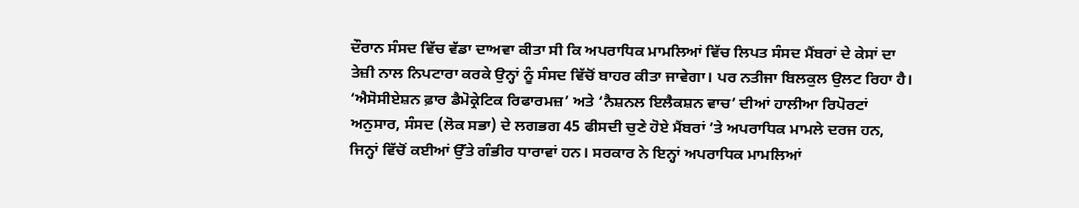ਦੌਰਾਨ ਸੰਸਦ ਵਿੱਚ ਵੱਡਾ ਦਾਅਵਾ ਕੀਤਾ ਸੀ ਕਿ ਅਪਰਾਧਿਕ ਮਾਮਲਿਆਂ ਵਿੱਚ ਲਿਪਤ ਸੰਸਦ ਮੈਂਬਰਾਂ ਦੇ ਕੇਸਾਂ ਦਾ ਤੇਜ਼ੀ ਨਾਲ ਨਿਪਟਾਰਾ ਕਰਕੇ ਉਨ੍ਹਾਂ ਨੂੰ ਸੰਸਦ ਵਿੱਚੋਂ ਬਾਹਰ ਕੀਤਾ ਜਾਵੇਗਾ। ਪਰ ਨਤੀਜਾ ਬਿਲਕੁਲ ਉਲਟ ਰਿਹਾ ਹੈ।
‘ਐਸੋਸੀਏਸ਼ਨ ਫ਼ਾਰ ਡੈਮੋਕ੍ਰੇਟਿਕ ਰਿਫਾਰਮਜ਼’ ਅਤੇ ‘ਨੈਸ਼ਨਲ ਇਲੈਕਸ਼ਨ ਵਾਚ’ ਦੀਆਂ ਹਾਲੀਆ ਰਿਪੋਰਟਾਂ ਅਨੁਸਾਰ, ਸੰਸਦ (ਲੋਕ ਸਭਾ) ਦੇ ਲਗਭਗ 45 ਫੀਸਦੀ ਚੁਣੇ ਹੋਏ ਮੈਂਬਰਾਂ ’ਤੇ ਅਪਰਾਧਿਕ ਮਾਮਲੇ ਦਰਜ ਹਨ, ਜਿਨ੍ਹਾਂ ਵਿੱਚੋਂ ਕਈਆਂ ਉੱਤੇ ਗੰਭੀਰ ਧਾਰਾਵਾਂ ਹਨ। ਸਰਕਾਰ ਨੇ ਇਨ੍ਹਾਂ ਅਪਰਾਧਿਕ ਮਾਮਲਿਆਂ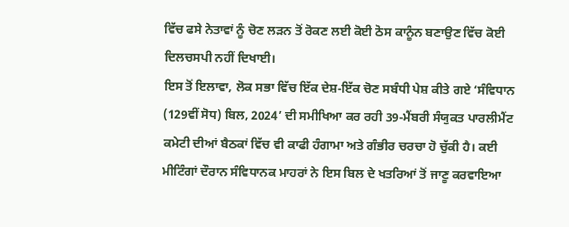ਵਿੱਚ ਫਸੇ ਨੇਤਾਵਾਂ ਨੂੰ ਚੋਣ ਲੜਨ ਤੋਂ ਰੋਕਣ ਲਈ ਕੋਈ ਠੋਸ ਕਾਨੂੰਨ ਬਣਾਉਣ ਵਿੱਚ ਕੋਈ ਦਿਲਚਸਪੀ ਨਹੀਂ ਦਿਖਾਈ।
ਇਸ ਤੋਂ ਇਲਾਵਾ, ਲੋਕ ਸਭਾ ਵਿੱਚ ਇੱਕ ਦੇਸ਼-ਇੱਕ ਚੋਣ ਸਬੰਧੀ ਪੇਸ਼ ਕੀਤੇ ਗਏ ‘ਸੰਵਿਧਾਨ (129ਵੀਂ ਸੋਧ) ਬਿਲ, 2024’ ਦੀ ਸਮੀਖਿਆ ਕਰ ਰਹੀ 39-ਮੈਂਬਰੀ ਸੰਯੁਕਤ ਪਾਰਲੀਮੈਂਟ ਕਮੇਟੀ ਦੀਆਂ ਬੈਠਕਾਂ ਵਿੱਚ ਵੀ ਕਾਫੀ ਹੰਗਾਮਾ ਅਤੇ ਗੰਭੀਰ ਚਰਚਾ ਹੋ ਚੁੱਕੀ ਹੈ। ਕਈ ਮੀਟਿੰਗਾਂ ਦੌਰਾਨ ਸੰਵਿਧਾਨਕ ਮਾਹਰਾਂ ਨੇ ਇਸ ਬਿਲ ਦੇ ਖਤਰਿਆਂ ਤੋਂ ਜਾਣੂ ਕਰਵਾਇਆ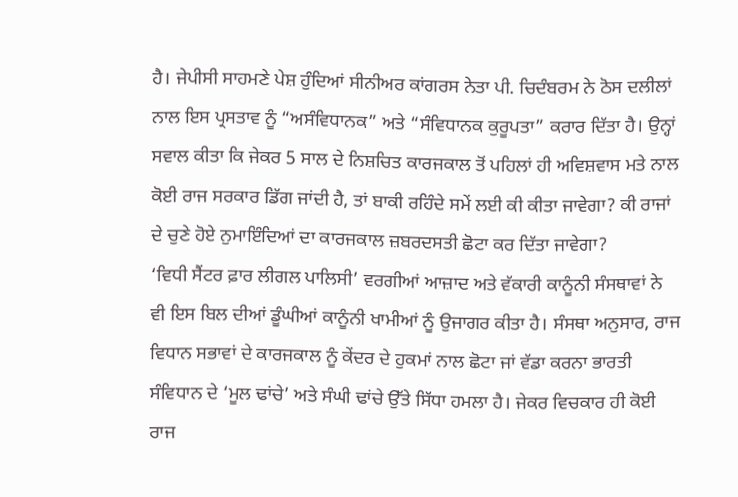ਹੈ। ਜੇਪੀਸੀ ਸਾਹਮਣੇ ਪੇਸ਼ ਹੁੰਦਿਆਂ ਸੀਨੀਅਰ ਕਾਂਗਰਸ ਨੇਤਾ ਪੀ. ਚਿਦੰਬਰਮ ਨੇ ਠੋਸ ਦਲੀਲਾਂ ਨਾਲ ਇਸ ਪ੍ਰਸਤਾਵ ਨੂੰ “ਅਸੰਵਿਧਾਨਕ” ਅਤੇ “ਸੰਵਿਧਾਨਕ ਕੁਰੂਪਤਾ” ਕਰਾਰ ਦਿੱਤਾ ਹੈ। ਉਨ੍ਹਾਂ ਸਵਾਲ ਕੀਤਾ ਕਿ ਜੇਕਰ 5 ਸਾਲ ਦੇ ਨਿਸ਼ਚਿਤ ਕਾਰਜਕਾਲ ਤੋਂ ਪਹਿਲਾਂ ਹੀ ਅਵਿਸ਼ਵਾਸ ਮਤੇ ਨਾਲ ਕੋਈ ਰਾਜ ਸਰਕਾਰ ਡਿੱਗ ਜਾਂਦੀ ਹੈ, ਤਾਂ ਬਾਕੀ ਰਹਿੰਦੇ ਸਮੇਂ ਲਈ ਕੀ ਕੀਤਾ ਜਾਵੇਗਾ? ਕੀ ਰਾਜਾਂ ਦੇ ਚੁਣੇ ਹੋਏ ਨੁਮਾਇੰਦਿਆਂ ਦਾ ਕਾਰਜਕਾਲ ਜ਼ਬਰਦਸਤੀ ਛੋਟਾ ਕਰ ਦਿੱਤਾ ਜਾਵੇਗਾ?
‘ਵਿਧੀ ਸੈਂਟਰ ਫ਼ਾਰ ਲੀਗਲ ਪਾਲਿਸੀ’ ਵਰਗੀਆਂ ਆਜ਼ਾਦ ਅਤੇ ਵੱਕਾਰੀ ਕਾਨੂੰਨੀ ਸੰਸਥਾਵਾਂ ਨੇ ਵੀ ਇਸ ਬਿਲ ਦੀਆਂ ਡੂੰਘੀਆਂ ਕਾਨੂੰਨੀ ਖਾਮੀਆਂ ਨੂੰ ਉਜਾਗਰ ਕੀਤਾ ਹੈ। ਸੰਸਥਾ ਅਨੁਸਾਰ, ਰਾਜ ਵਿਧਾਨ ਸਭਾਵਾਂ ਦੇ ਕਾਰਜਕਾਲ ਨੂੰ ਕੇਂਦਰ ਦੇ ਹੁਕਮਾਂ ਨਾਲ ਛੋਟਾ ਜਾਂ ਵੱਡਾ ਕਰਨਾ ਭਾਰਤੀ ਸੰਵਿਧਾਨ ਦੇ ‘ਮੂਲ ਢਾਂਚੇ’ ਅਤੇ ਸੰਘੀ ਢਾਂਚੇ ਉੱਤੇ ਸਿੱਧਾ ਹਮਲਾ ਹੈ। ਜੇਕਰ ਵਿਚਕਾਰ ਹੀ ਕੋਈ ਰਾਜ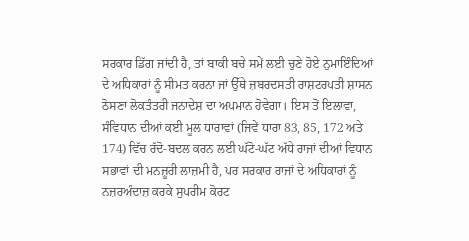ਸਰਕਾਰ ਡਿੱਗ ਜਾਂਦੀ ਹੈ, ਤਾਂ ਬਾਕੀ ਬਚੇ ਸਮੇਂ ਲਈ ਚੁਣੇ ਹੋਏ ਨੁਮਾਇੰਦਿਆਂ ਦੇ ਅਧਿਕਾਰਾਂ ਨੂੰ ਸੀਮਤ ਕਰਨਾ ਜਾਂ ਉੱਥੇ ਜ਼ਬਰਦਸਤੀ ਰਾਸ਼ਟਰਪਤੀ ਸ਼ਾਸਨ ਠੋਸਣਾ ਲੋਕਤੰਤਰੀ ਜਨਾਦੇਸ਼ ਦਾ ਅਪਮਾਨ ਹੋਵੇਗਾ। ਇਸ ਤੋਂ ਇਲਾਵਾ, ਸੰਵਿਧਾਨ ਦੀਆਂ ਕਈ ਮੂਲ ਧਾਰਾਵਾਂ (ਜਿਵੇਂ ਧਾਰਾ 83, 85, 172 ਅਤੇ 174) ਵਿੱਚ ਰੱਦੋ-ਬਦਲ ਕਰਨ ਲਈ ਘੱਟੋ-ਘੱਟ ਅੱਧੇ ਰਾਜਾਂ ਦੀਆਂ ਵਿਧਾਨ ਸਭਾਵਾਂ ਦੀ ਮਨਜ਼ੂਰੀ ਲਾਜ਼ਮੀ ਹੈ, ਪਰ ਸਰਕਾਰ ਰਾਜਾਂ ਦੇ ਅਧਿਕਾਰਾਂ ਨੂੰ ਨਜ਼ਰਅੰਦਾਜ਼ ਕਰਕੇ ਸੁਪਰੀਮ ਕੋਰਟ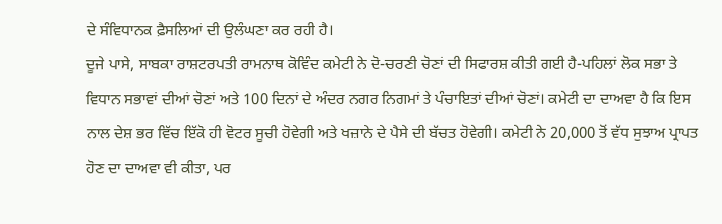ਦੇ ਸੰਵਿਧਾਨਕ ਫ਼ੈਸਲਿਆਂ ਦੀ ਉਲੰਘਣਾ ਕਰ ਰਹੀ ਹੈ।
ਦੂਜੇ ਪਾਸੇ, ਸਾਬਕਾ ਰਾਸ਼ਟਰਪਤੀ ਰਾਮਨਾਥ ਕੋਵਿੰਦ ਕਮੇਟੀ ਨੇ ਦੋ-ਚਰਣੀ ਚੋਣਾਂ ਦੀ ਸਿਫਾਰਸ਼ ਕੀਤੀ ਗਈ ਹੈ-ਪਹਿਲਾਂ ਲੋਕ ਸਭਾ ਤੇ ਵਿਧਾਨ ਸਭਾਵਾਂ ਦੀਆਂ ਚੋਣਾਂ ਅਤੇ 100 ਦਿਨਾਂ ਦੇ ਅੰਦਰ ਨਗਰ ਨਿਗਮਾਂ ਤੇ ਪੰਚਾਇਤਾਂ ਦੀਆਂ ਚੋਣਾਂ। ਕਮੇਟੀ ਦਾ ਦਾਅਵਾ ਹੈ ਕਿ ਇਸ ਨਾਲ ਦੇਸ਼ ਭਰ ਵਿੱਚ ਇੱਕੋ ਹੀ ਵੋਟਰ ਸੂਚੀ ਹੋਵੇਗੀ ਅਤੇ ਖਜ਼ਾਨੇ ਦੇ ਪੈਸੇ ਦੀ ਬੱਚਤ ਹੋਵੇਗੀ। ਕਮੇਟੀ ਨੇ 20,000 ਤੋਂ ਵੱਧ ਸੁਝਾਅ ਪ੍ਰਾਪਤ ਹੋਣ ਦਾ ਦਾਅਵਾ ਵੀ ਕੀਤਾ, ਪਰ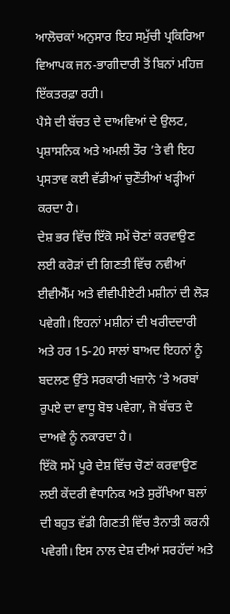ਆਲੋਚਕਾਂ ਅਨੁਸਾਰ ਇਹ ਸਮੁੱਚੀ ਪ੍ਰਕਿਰਿਆ ਵਿਆਪਕ ਜਨ-ਭਾਗੀਦਾਰੀ ਤੋਂ ਬਿਨਾਂ ਮਹਿਜ਼ ਇੱਕਤਰਫ਼ਾ ਰਹੀ।
ਪੈਸੇ ਦੀ ਬੱਚਤ ਦੇ ਦਾਅਵਿਆਂ ਦੇ ਉਲਟ, ਪ੍ਰਸ਼ਾਸਨਿਕ ਅਤੇ ਅਮਲੀ ਤੌਰ ’ਤੇ ਵੀ ਇਹ ਪ੍ਰਸਤਾਵ ਕਈ ਵੱਡੀਆਂ ਚੁਣੌਤੀਆਂ ਖੜ੍ਹੀਆਂ ਕਰਦਾ ਹੈ।
ਦੇਸ਼ ਭਰ ਵਿੱਚ ਇੱਕੋ ਸਮੇਂ ਚੋਣਾਂ ਕਰਵਾਉਣ ਲਈ ਕਰੋੜਾਂ ਦੀ ਗਿਣਤੀ ਵਿੱਚ ਨਵੀਆਂ ਈਵੀਐੱਮ ਅਤੇ ਵੀਵੀਪੀਏਟੀ ਮਸ਼ੀਨਾਂ ਦੀ ਲੋੜ ਪਵੇਗੀ। ਇਹਨਾਂ ਮਸ਼ੀਨਾਂ ਦੀ ਖਰੀਦਦਾਰੀ ਅਤੇ ਹਰ 15-20 ਸਾਲਾਂ ਬਾਅਦ ਇਹਨਾਂ ਨੂੰ ਬਦਲਣ ਉੱਤੇ ਸਰਕਾਰੀ ਖਜ਼ਾਨੇ ’ਤੇ ਅਰਬਾਂ ਰੁਪਏ ਦਾ ਵਾਧੂ ਬੋਝ ਪਵੇਗਾ, ਜੋ ਬੱਚਤ ਦੇ ਦਾਅਵੇ ਨੂੰ ਨਕਾਰਦਾ ਹੈ।
ਇੱਕੋ ਸਮੇਂ ਪੂਰੇ ਦੇਸ਼ ਵਿੱਚ ਚੋਣਾਂ ਕਰਵਾਉਣ ਲਈ ਕੇਂਦਰੀ ਵੈਧਾਨਿਕ ਅਤੇ ਸੁਰੱਖਿਆ ਬਲਾਂ ਦੀ ਬਹੁਤ ਵੱਡੀ ਗਿਣਤੀ ਵਿੱਚ ਤੈਨਾਤੀ ਕਰਨੀ ਪਵੇਗੀ। ਇਸ ਨਾਲ ਦੇਸ਼ ਦੀਆਂ ਸਰਹੱਦਾਂ ਅਤੇ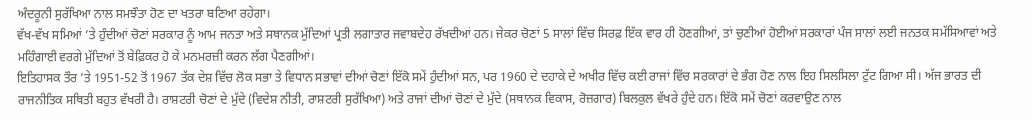ਅੰਦਰੂਨੀ ਸੁਰੱਖਿਆ ਨਾਲ ਸਮਝੌਤਾ ਹੋਣ ਦਾ ਖਤਰਾ ਬਣਿਆ ਰਹੇਗਾ।
ਵੱਖ-ਵੱਖ ਸਮਿਆਂ ’ਤੇ ਹੁੰਦੀਆਂ ਚੋਣਾਂ ਸਰਕਾਰ ਨੂੰ ਆਮ ਜਨਤਾ ਅਤੇ ਸਥਾਨਕ ਮੁੱਦਿਆਂ ਪ੍ਰਤੀ ਲਗਾਤਾਰ ਜਵਾਬਦੇਹ ਰੱਖਦੀਆਂ ਹਨ। ਜੇਕਰ ਚੋਣਾਂ 5 ਸਾਲਾਂ ਵਿੱਚ ਸਿਰਫ਼ ਇੱਕ ਵਾਰ ਹੀ ਹੋਣਗੀਆਂ, ਤਾਂ ਚੁਣੀਆਂ ਹੋਈਆਂ ਸਰਕਾਰਾਂ ਪੰਜ ਸਾਲਾਂ ਲਈ ਜਨਤਕ ਸਮੱਸਿਆਵਾਂ ਅਤੇ ਮਹਿੰਗਾਈ ਵਰਗੇ ਮੁੱਦਿਆਂ ਤੋਂ ਬੇਫ਼ਿਕਰ ਹੋ ਕੇ ਮਨਮਰਜ਼ੀ ਕਰਨ ਲੱਗ ਪੈਣਗੀਆਂ।
ਇਤਿਹਾਸਕ ਤੌਰ ’ਤੇ 1951-52 ਤੋਂ 1967 ਤੱਕ ਦੇਸ਼ ਵਿੱਚ ਲੋਕ ਸਭਾ ਤੇ ਵਿਧਾਨ ਸਭਾਵਾਂ ਦੀਆਂ ਚੋਣਾਂ ਇੱਕੋ ਸਮੇਂ ਹੁੰਦੀਆਂ ਸਨ, ਪਰ 1960 ਦੇ ਦਹਾਕੇ ਦੇ ਅਖੀਰ ਵਿੱਚ ਕਈ ਰਾਜਾਂ ਵਿੱਚ ਸਰਕਾਰਾਂ ਦੇ ਭੰਗ ਹੋਣ ਨਾਲ ਇਹ ਸਿਲਸਿਲਾ ਟੁੱਟ ਗਿਆ ਸੀ। ਅੱਜ ਭਾਰਤ ਦੀ ਰਾਜਨੀਤਿਕ ਸਥਿਤੀ ਬਹੁਤ ਵੱਖਰੀ ਹੈ। ਰਾਸ਼ਟਰੀ ਚੋਣਾਂ ਦੇ ਮੁੱਦੇ (ਵਿਦੇਸ਼ ਨੀਤੀ, ਰਾਸ਼ਟਰੀ ਸੁਰੱਖਿਆ) ਅਤੇ ਰਾਜਾਂ ਦੀਆਂ ਚੋਣਾਂ ਦੇ ਮੁੱਦੇ (ਸਥਾਨਕ ਵਿਕਾਸ, ਰੋਜ਼ਗਾਰ) ਬਿਲਕੁਲ ਵੱਖਰੇ ਹੁੰਦੇ ਹਨ। ਇੱਕੋ ਸਮੇਂ ਚੋਣਾਂ ਕਰਵਾਉਣ ਨਾਲ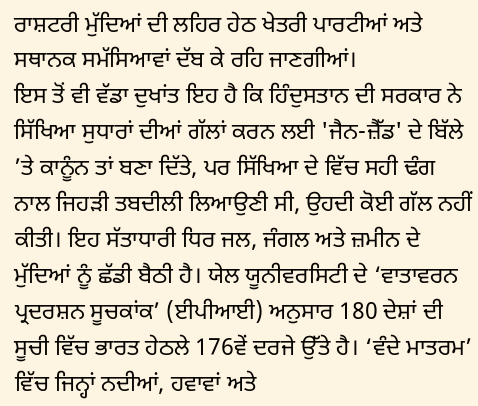ਰਾਸ਼ਟਰੀ ਮੁੱਦਿਆਂ ਦੀ ਲਹਿਰ ਹੇਠ ਖੇਤਰੀ ਪਾਰਟੀਆਂ ਅਤੇ ਸਥਾਨਕ ਸਮੱਸਿਆਵਾਂ ਦੱਬ ਕੇ ਰਹਿ ਜਾਣਗੀਆਂ।
ਇਸ ਤੋਂ ਵੀ ਵੱਡਾ ਦੁਖਾਂਤ ਇਹ ਹੈ ਕਿ ਹਿੰਦੁਸਤਾਨ ਦੀ ਸਰਕਾਰ ਨੇ ਸਿੱਖਿਆ ਸੁਧਾਰਾਂ ਦੀਆਂ ਗੱਲਾਂ ਕਰਨ ਲਈ 'ਜੈਨ-ਜ਼ੈੱਡ' ਦੇ ਬਿੱਲੇ ’ਤੇ ਕਾਨੂੰਨ ਤਾਂ ਬਣਾ ਦਿੱਤੇ, ਪਰ ਸਿੱਖਿਆ ਦੇ ਵਿੱਚ ਸਹੀ ਢੰਗ ਨਾਲ ਜਿਹੜੀ ਤਬਦੀਲੀ ਲਿਆਉਣੀ ਸੀ, ਉਹਦੀ ਕੋਈ ਗੱਲ ਨਹੀਂ ਕੀਤੀ। ਇਹ ਸੱਤਾਧਾਰੀ ਧਿਰ ਜਲ, ਜੰਗਲ ਅਤੇ ਜ਼ਮੀਨ ਦੇ ਮੁੱਦਿਆਂ ਨੂੰ ਛੱਡੀ ਬੈਠੀ ਹੈ। ਯੇਲ ਯੂਨੀਵਰਸਿਟੀ ਦੇ ‘ਵਾਤਾਵਰਨ ਪ੍ਰਦਰਸ਼ਨ ਸੂਚਕਾਂਕ’ (ਈਪੀਆਈ) ਅਨੁਸਾਰ 180 ਦੇਸ਼ਾਂ ਦੀ ਸੂਚੀ ਵਿੱਚ ਭਾਰਤ ਹੇਠਲੇ 176ਵੇਂ ਦਰਜੇ ਉੱਤੇ ਹੈ। ‘ਵੰਦੇ ਮਾਤਰਮ’ ਵਿੱਚ ਜਿਨ੍ਹਾਂ ਨਦੀਆਂ, ਹਵਾਵਾਂ ਅਤੇ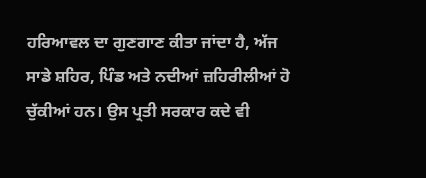ਹਰਿਆਵਲ ਦਾ ਗੁਣਗਾਣ ਕੀਤਾ ਜਾਂਦਾ ਹੈ, ਅੱਜ ਸਾਡੇ ਸ਼ਹਿਰ, ਪਿੰਡ ਅਤੇ ਨਦੀਆਂ ਜ਼ਹਿਰੀਲੀਆਂ ਹੋ ਚੁੱਕੀਆਂ ਹਨ। ਉਸ ਪ੍ਰਤੀ ਸਰਕਾਰ ਕਦੇ ਵੀ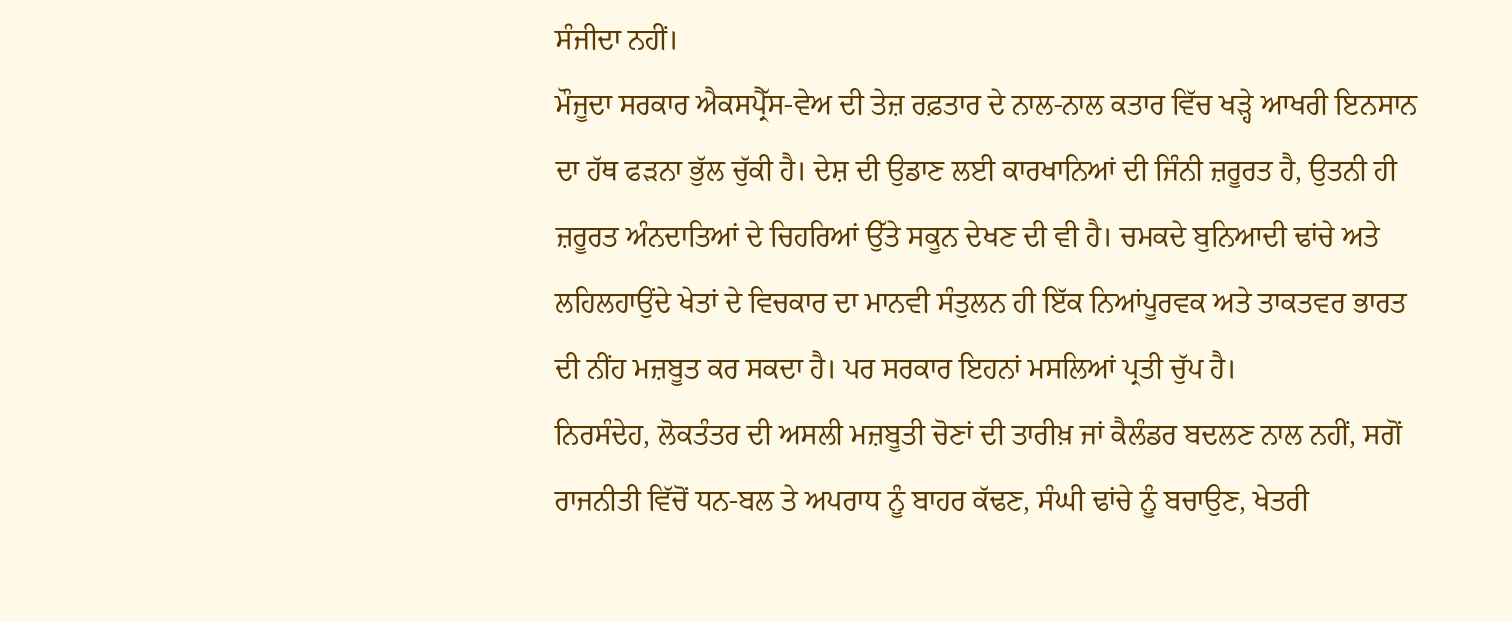ਸੰਜੀਦਾ ਨਹੀਂ।
ਮੌਜੂਦਾ ਸਰਕਾਰ ਐਕਸਪ੍ਰੈੱਸ-ਵੇਅ ਦੀ ਤੇਜ਼ ਰਫ਼ਤਾਰ ਦੇ ਨਾਲ-ਨਾਲ ਕਤਾਰ ਵਿੱਚ ਖੜ੍ਹੇ ਆਖਰੀ ਇਨਸਾਨ ਦਾ ਹੱਥ ਫੜਨਾ ਭੁੱਲ ਚੁੱਕੀ ਹੈ। ਦੇਸ਼ ਦੀ ਉਡਾਣ ਲਈ ਕਾਰਖਾਨਿਆਂ ਦੀ ਜਿੰਨੀ ਜ਼ਰੂਰਤ ਹੈ, ਉਤਨੀ ਹੀ ਜ਼ਰੂਰਤ ਅੰਨਦਾਤਿਆਂ ਦੇ ਚਿਹਰਿਆਂ ਉੱਤੇ ਸਕੂਨ ਦੇਖਣ ਦੀ ਵੀ ਹੈ। ਚਮਕਦੇ ਬੁਨਿਆਦੀ ਢਾਂਚੇ ਅਤੇ ਲਹਿਲਹਾਉਂਦੇ ਖੇਤਾਂ ਦੇ ਵਿਚਕਾਰ ਦਾ ਮਾਨਵੀ ਸੰਤੁਲਨ ਹੀ ਇੱਕ ਨਿਆਂਪੂਰਵਕ ਅਤੇ ਤਾਕਤਵਰ ਭਾਰਤ ਦੀ ਨੀਂਹ ਮਜ਼ਬੂਤ ਕਰ ਸਕਦਾ ਹੈ। ਪਰ ਸਰਕਾਰ ਇਹਨਾਂ ਮਸਲਿਆਂ ਪ੍ਰਤੀ ਚੁੱਪ ਹੈ।
ਨਿਰਸੰਦੇਹ, ਲੋਕਤੰਤਰ ਦੀ ਅਸਲੀ ਮਜ਼ਬੂਤੀ ਚੋਣਾਂ ਦੀ ਤਾਰੀਖ਼ ਜਾਂ ਕੈਲੰਡਰ ਬਦਲਣ ਨਾਲ ਨਹੀਂ, ਸਗੋਂ ਰਾਜਨੀਤੀ ਵਿੱਚੋਂ ਧਨ-ਬਲ ਤੇ ਅਪਰਾਧ ਨੂੰ ਬਾਹਰ ਕੱਢਣ, ਸੰਘੀ ਢਾਂਚੇ ਨੂੰ ਬਚਾਉਣ, ਖੇਤਰੀ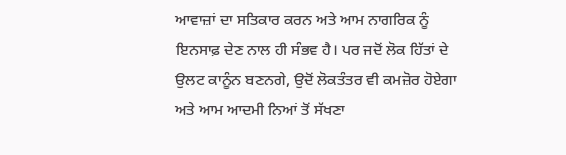ਆਵਾਜ਼ਾਂ ਦਾ ਸਤਿਕਾਰ ਕਰਨ ਅਤੇ ਆਮ ਨਾਗਰਿਕ ਨੂੰ ਇਨਸਾਫ਼ ਦੇਣ ਨਾਲ ਹੀ ਸੰਭਵ ਹੈ। ਪਰ ਜਦੋਂ ਲੋਕ ਹਿੱਤਾਂ ਦੇ ਉਲਟ ਕਾਨੂੰਨ ਬਣਨਗੇ, ਉਦੋਂ ਲੋਕਤੰਤਰ ਵੀ ਕਮਜ਼ੋਰ ਹੋਏਗਾ ਅਤੇ ਆਮ ਆਦਮੀ ਨਿਆਂ ਤੋਂ ਸੱਖਣਾ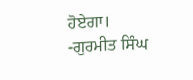ਹੋਏਗਾ।
-ਗੁਰਮੀਤ ਸਿੰਘ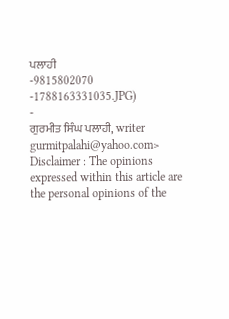ਪਲਾਹੀ
-9815802070
-1788163331035.JPG)
-
ਗੁਰਮੀਤ ਸਿੰਘ ਪਲਾਹੀ, writer
gurmitpalahi@yahoo.com>
Disclaimer : The opinions expressed within this article are the personal opinions of the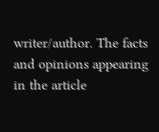writer/author. The facts and opinions appearing in the article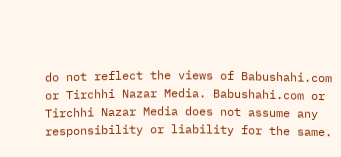do not reflect the views of Babushahi.com or Tirchhi Nazar Media. Babushahi.com or Tirchhi Nazar Media does not assume any responsibility or liability for the same.